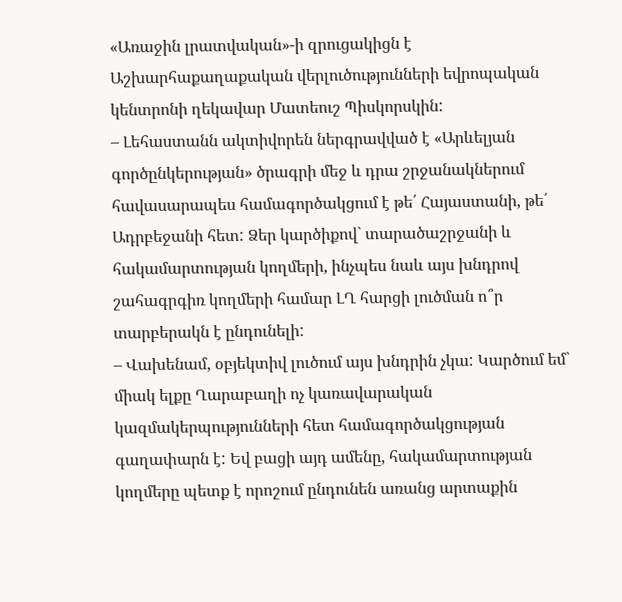«Առաջին լրատվական»-ի զրուցակիցն է Աշխարհաքաղաքական վերլուծությունների եվրոպական կենտրոնի ղեկավար Մատեուշ Պիսկորսկին:
– Լեհաստանն ակտիվորեն ներգրավված է «Արևելյան գործընկերության» ծրագրի մեջ և դրա շրջանակներում հավասարապես համագործակցում է թե՛ Հայաստանի, թե՛ Ադրբեջանի հետ: Ձեր կարծիքով` տարածաշրջանի և հակամարտության կողմերի, ինչպես նաև այս խնդրով շահագրգիռ կողմերի համար ԼՂ հարցի լուծման ո՞ր տարբերակն է ընդունելի:
– Վախենամ, օբյեկտիվ լուծում այս խնդրին չկա: Կարծում եմ` միակ ելքը Ղարաբաղի ոչ կառավարական կազմակերպությունների հետ համագործակցության գաղափարն է: Եվ բացի այդ ամենը, հակամարտության կողմերը պետք է որոշում ընդունեն առանց արտաքին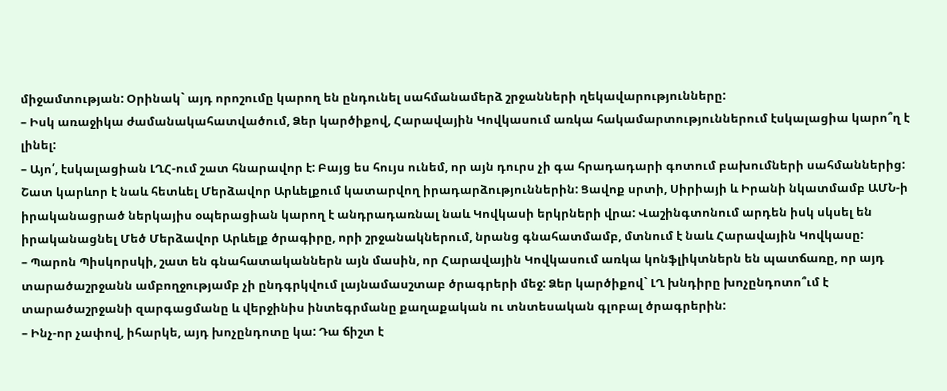միջամտության: Օրինակ` այդ որոշումը կարող են ընդունել սահմանամերձ շրջանների ղեկավարությունները:
– Իսկ առաջիկա ժամանակահատվածում, Ձեր կարծիքով, Հարավային Կովկասում առկա հակամարտություններում էսկալացիա կարո՞ղ է լինել:
– Այո՛, էսկալացիան ԼՂՀ-ում շատ հնարավոր է: Բայց ես հույս ունեմ, որ այն դուրս չի գա հրադադարի գոտում բախումների սահմաններից: Շատ կարևոր է նաև հետևել Մերձավոր Արևելքում կատարվող իրադարձություններին: Ցավոք սրտի, Սիրիայի և Իրանի նկատմամբ ԱՄՆ-ի իրականացրած ներկայիս օպերացիան կարող է անդրադառնալ նաև Կովկասի երկրների վրա: Վաշինգտոնում արդեն իսկ սկսել են իրականացնել Մեծ Մերձավոր Արևելք ծրագիրը, որի շրջանակներում, նրանց գնահատմամբ, մտնում է նաև Հարավային Կովկասը:
– Պարոն Պիսկորսկի, շատ են գնահատականներն այն մասին, որ Հարավային Կովկասում առկա կոնֆլիկտներն են պատճառը, որ այդ տարածաշրջանն ամբողջությամբ չի ընդգրկվում լայնամասշտաբ ծրագրերի մեջ: Ձեր կարծիքով` ԼՂ խնդիրը խոչընդոտո՞ւմ է տարածաշրջանի զարգացմանը և վերջինիս ինտեգրմանը քաղաքական ու տնտեսական գլոբալ ծրագրերին:
– Ինչ-որ չափով, իհարկե, այդ խոչընդոտը կա: Դա ճիշտ է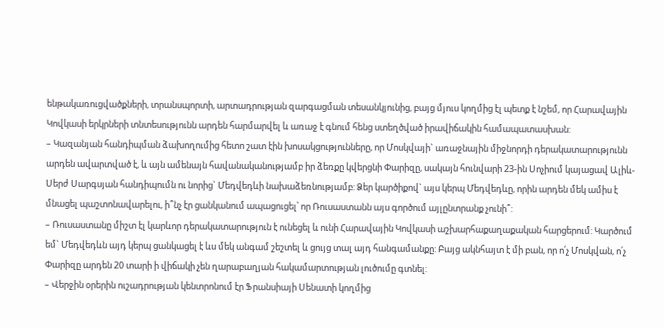ենթակառուցվածքների, տրանսպորտի, արտադրության զարգացման տեսանկյունից, բայց մյուս կողմից էլ պետք է նշեմ, որ Հարավային Կովկասի երկրների տնտեսությունն արդեն հարմարվել և առաջ է գնում հենց ստեղծված իրավիճակին համապատասխան:
– Կազանյան հանդիպման ձախողումից հետո շատ էին խոսակցությունները, որ Մոսկվայի` առաջնային միջնորդի դերակատարությունն արդեն ավարտված է, և այն ամենայն հավանականությամբ իր ձեռքը կվերցնի Փարիզը, սակայն հունվարի 23-ին Սոչիում կայացավ Ալիև-Սերժ Սարգսյան հանդիպումն ու նորից` Մեդվեդևի նախաձեռնությամբ: Ձեր կարծիքով` այս կերպ Մեդվեդևը, որին արդեն մեկ ամիս է մնացել պաշտոնավարելու, ի՞նչ էր ցանկանում ապացուցել՝ որ Ռուսաստանն այս գործում այլընտրանք չունի՞:
– Ռուսաստանը միշտ էլ կարևոր դերակատարություն է ունեցել և ունի Հարավային Կովկասի աշխարհաքաղաքական հարցերում: Կարծում եմ` Մեդվեդևն այդ կերպ ցանկացել է ևս մեկ անգամ շեշտել և ցույց տալ այդ հանգամանքը: Բայց ակնհայտ է մի բան, որ ո՛չ Մոսկվան, ո՛չ Փարիզը արդեն 20 տարի ի վիճակի չեն ղարաբաղյան հակամարտության լուծումը գտնել:
– Վերջին օրերին ուշադրության կենտրոնում էր Ֆրանսիայի Սենատի կողմից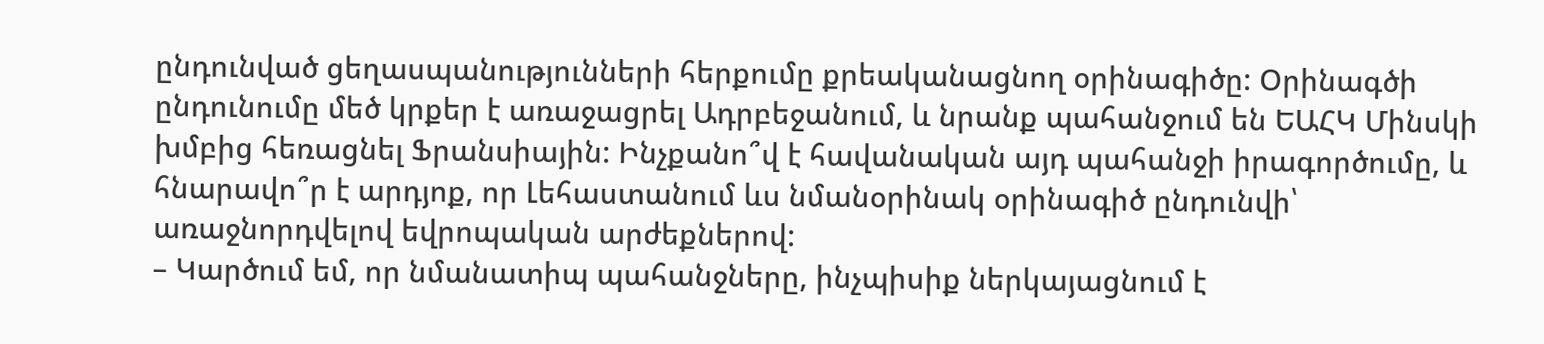ընդունված ցեղասպանությունների հերքումը քրեականացնող օրինագիծը: Օրինագծի ընդունումը մեծ կրքեր է առաջացրել Ադրբեջանում, և նրանք պահանջում են ԵԱՀԿ Մինսկի խմբից հեռացնել Ֆրանսիային: Ինչքանո՞վ է հավանական այդ պահանջի իրագործումը, և հնարավո՞ր է արդյոք, որ Լեհաստանում ևս նմանօրինակ օրինագիծ ընդունվի՝ առաջնորդվելով եվրոպական արժեքներով:
– Կարծում եմ, որ նմանատիպ պահանջները, ինչպիսիք ներկայացնում է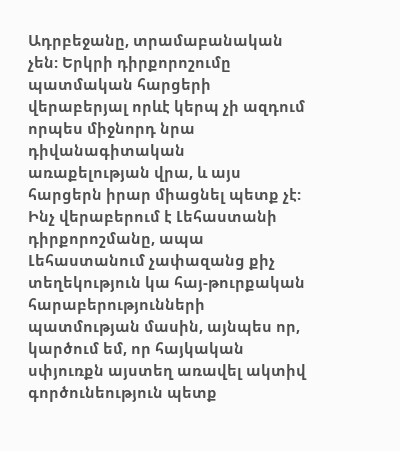Ադրբեջանը, տրամաբանական չեն: Երկրի դիրքորոշումը պատմական հարցերի վերաբերյալ որևէ կերպ չի ազդում որպես միջնորդ նրա դիվանագիտական առաքելության վրա, և այս հարցերն իրար միացնել պետք չէ: Ինչ վերաբերում է Լեհաստանի դիրքորոշմանը, ապա Լեհաստանում չափազանց քիչ տեղեկություն կա հայ-թուրքական հարաբերությունների պատմության մասին, այնպես որ, կարծում եմ, որ հայկական սփյուռքն այստեղ առավել ակտիվ գործունեություն պետք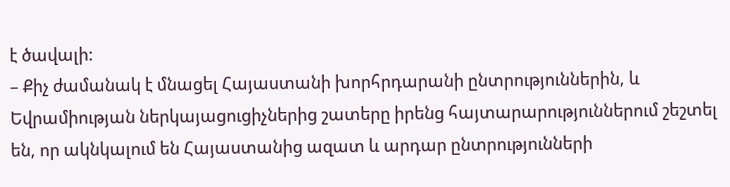է ծավալի:
– Քիչ ժամանակ է մնացել Հայաստանի խորհրդարանի ընտրություններին, և Եվրամիության ներկայացուցիչներից շատերը իրենց հայտարարություններում շեշտել են, որ ակնկալում են Հայաստանից ազատ և արդար ընտրությունների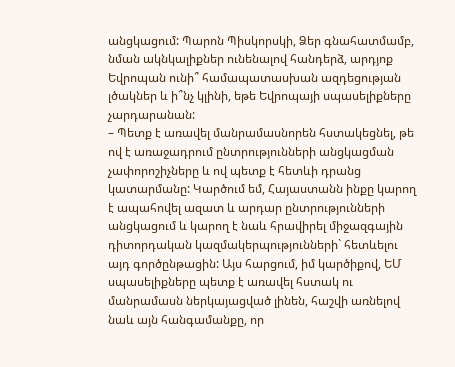անցկացում: Պարոն Պիսկորսկի, Ձեր գնահատմամբ, նման ակնկալիքներ ունենալով հանդերձ, արդյոք Եվրոպան ունի՞ համապատասխան ազդեցության լծակներ և ի՞նչ կլինի, եթե Եվրոպայի սպասելիքները չարդարանան:
– Պետք է առավել մանրամասնորեն հստակեցնել, թե ով է առաջադրում ընտրությունների անցկացման չափորոշիչները և ով պետք է հետևի դրանց կատարմանը: Կարծում եմ, Հայաստանն ինքը կարող է ապահովել ազատ և արդար ընտրությունների անցկացում և կարող է նաև հրավիրել միջազգային դիտորդական կազմակերպությունների` հետևելու այդ գործընթացին: Այս հարցում, իմ կարծիքով, ԵՄ սպասելիքները պետք է առավել հստակ ու մանրամասն ներկայացված լինեն, հաշվի առնելով նաև այն հանգամանքը, որ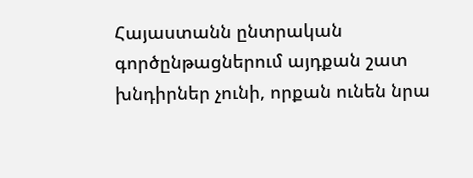Հայաստանն ընտրական գործընթացներում այդքան շատ խնդիրներ չունի, որքան ունեն նրա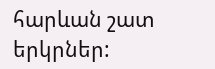հարևան շատ երկրներ: